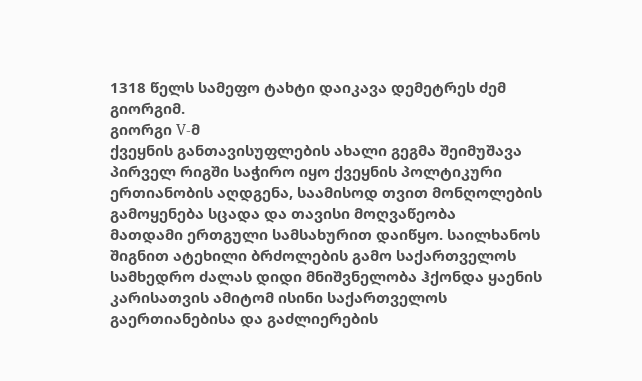1318 წელს სამეფო ტახტი დაიკავა დემეტრეს ძემ გიორგიმ.
გიორგი V-მ
ქვეყნის განთავისუფლების ახალი გეგმა შეიმუშავა პირველ რიგში საჭირო იყო ქვეყნის პოლტიკური
ერთიანობის აღდგენა, საამისოდ თვით მონღოლების გამოყენება სცადა და თავისი მოღვაწეობა
მათდამი ერთგული სამსახურით დაიწყო. საილხანოს შიგნით ატეხილი ბრძოლების გამო საქართველოს
სამხედრო ძალას დიდი მნიშვნელობა ჰქონდა ყაენის კარისათვის ამიტომ ისინი საქართველოს
გაერთიანებისა და გაძლიერების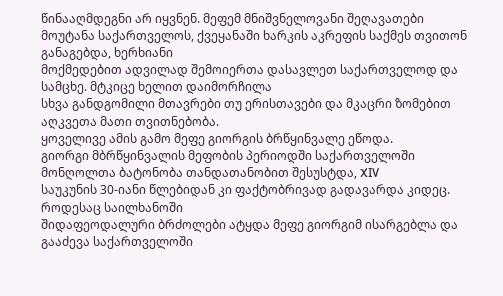წინააღმდეგნი არ იყვნენ. მეფემ მნიშვნელოვანი შეღავათები
მოუტანა საქართველოს, ქვეყანაში ხარკის აკრეფის საქმეს თვითონ განაგებდა, ხერხიანი
მოქმედებით ადვილად შემოიერთა დასავლეთ საქართველოდ და სამცხე. მტკიცე ხელით დაიმორჩილა
სხვა განდგომილი მთავრები თუ ერისთავები და მკაცრი ზომებით აღკვეთა მათი თვითნებობა.
ყოველივე ამის გამო მეფე გიორგის ბრწყინვალე ეწოდა.
გიორგი მბრწყინვალის მეფობის პერიოდში საქართველოში
მონღოლთა ბატონობა თანდათანობით შესუსტდა, XIV
საუკუნის 30-იანი წლებიდან კი ფაქტობრივად გადავარდა კიდეც. როდესაც საილხანოში
შიდაფეოდალური ბრძოლები ატყდა მეფე გიორგიმ ისარგებლა და გააძევა საქართველოში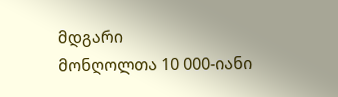მდგარი
მონღოლთა 10 000-იანი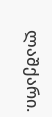ლაშქარი.